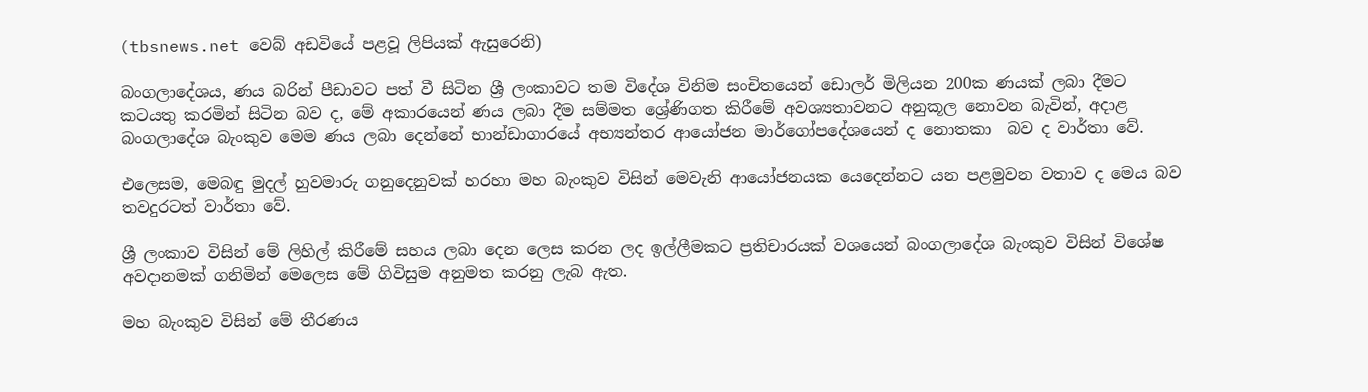(tbsnews.net වෙබ් අඩවියේ පළවූ ලිපියක් ඇසුරෙනි)

බංගලාදේශය, ණය බරින් පීඩාවට පත් වී සිටින ශ්‍රී ලංකාවට තම විදේශ විනිම සංචිතයෙන් ඩොලර් මිලියන 200ක ණයක් ලබා දීමට කටයතු කරමින් සිටින බව ද, මේ අකාරයෙන් ණය ලබා දීම සම්මත ශ්‍රේණිගත කිරීමේ අවශ්‍යතාවනට අනුකූල නොවන බැවින්, අදාළ බංගලාදේශ බැංකුව මෙම ණය ලබා දෙන්නේ භාන්ඩාගාරයේ අභ්‍යන්තර ආයෝජන මාර්ගෝපදේශයෙන් ද නොතකා  බව ද වාර්තා වේ.

එලෙසම, මෙබඳු මුදල් හුවමාරු ගනුදෙනුවක් හරහා මහ බැංකුව විසින් මෙවැනි ආයෝජනයක යෙදෙන්නට යන පළමුවන වතාව ද මෙය බව තවදුරටත් වාර්තා වේ.

ශ්‍රී ලංකාව විසින් මේ ලිහිල් කිරීමේ සහය ලබා දෙන ලෙස කරන ලද ඉල්ලීමකට ප්‍රතිචාරයක් වශයෙන් බංගලාදේශ බැංකුව විසින් විශේෂ අවදානමක් ගනිමින් මෙලෙස මේ ගිවිසුම අනුමත කරනු ලැබ ඇත.

මහ බැංකුව විසින් මේ තීරණය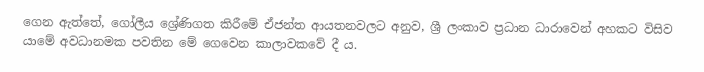ගෙන ඇත්තේ, ගෝලීය ශ්‍රේණිගත කිරීමේ ඒජන්ත ආයතනවලට අනුව, ශ්‍රී ලංකාව ප්‍රධාන ධාරාවෙන් අහකට විසිව යාමේ අවධානමක පවතින මේ ගෙවෙන කාලාවකවේ දී ය.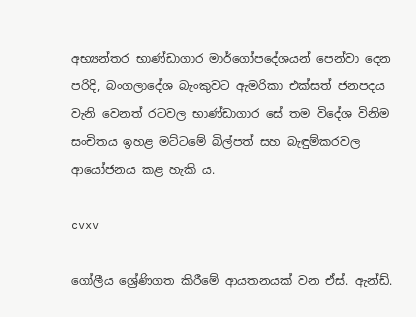අභ්‍යන්තර භාණ්ඩාගාර මාර්ගෝපදේශයන් පෙන්වා දෙන පරිදි, බංගලාදේශ බැංකුවට ඇමරිකා එක්සත් ජනපදය වැනි වෙනත් රටවල භාණ්ඩාගාර සේ තම විදේශ විනිම සංචිතය ඉහළ මට්ටමේ බිල්පත් සහ බැඳුම්කරවල ආයෝජනය කළ හැකි ය.

cvxv

ගෝලීය ශ්‍රේණිගත කිරීමේ ආයතනයක් වන ඒස්. ඇන්ඩ්.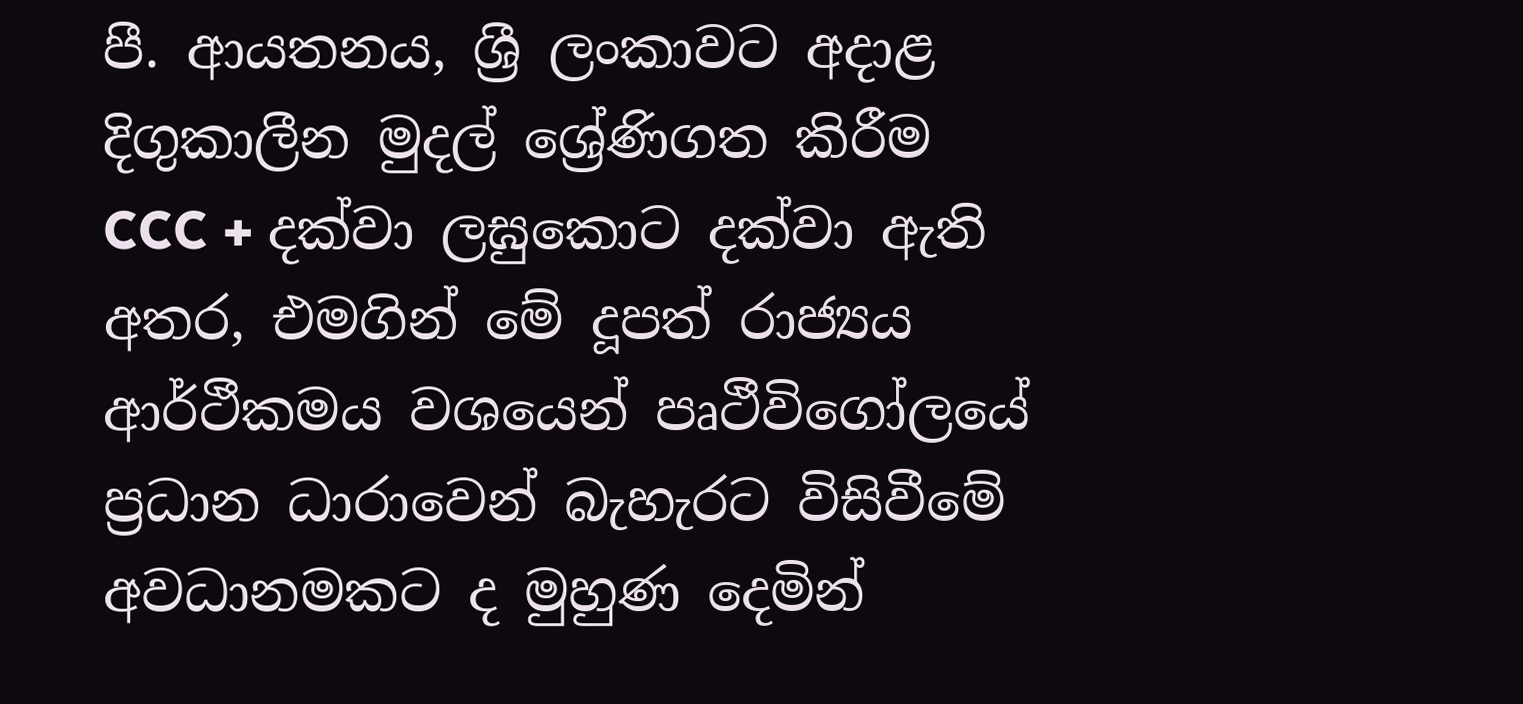පී. ආයතනය, ශ්‍රී ලංකාවට අදාළ දිගුකාලීන මුදල් ශ්‍රේණිගත කිරීම CCC + දක්වා ලඝුකොට දක්වා ඇති අතර, එමගින් මේ දූපත් රාජ්‍යය ආර්ථීකමය වශයෙන් පෘථීවිගෝලයේ ප්‍රධාන ධාරාවෙන් බැහැරට විසිවීමේ අවධානමකට ද මුහුණ දෙමින්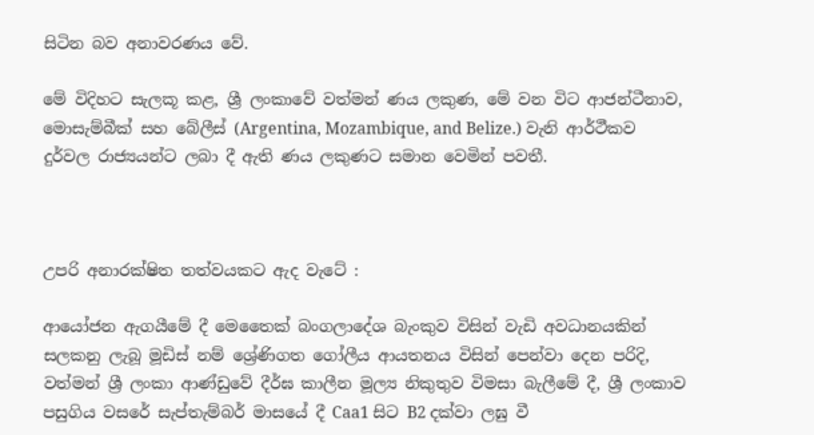සිටින බව අනාවරණය වේ.

මේ විදිහට සැලකූ කළ, ශ්‍රී ලංකාවේ වත්මන් ණය ලකුණ, මේ වන විට ආජන්ටීනාව, මොසැම්බීක් සහ බේලීස් (Argentina, Mozambique, and Belize.) වැනි ආර්ථීකව දුර්වල රාජ්‍යයන්ට ලබා දී ඇති ණය ලකුණට සමාන වෙමින් පවතී.



උපරි අනාරක්ෂිත තත්වයකට ඇද වැටේ :

ආයෝජන ඇගයීමේ දී මෙතෛක් බංගලාදේශ බැංකුව විසින් වැඩි අවධානයකින් සලකනු ලැබූ මූඩිස් නම් ශ්‍රේණිගත ගෝලීය ආයතනය විසින් පෙන්වා දෙන පරිදි, වත්මන් ශ්‍රී ලංකා ආණ්ඩුවේ දීර්ඝ කාලීන මූල්‍ය නිකුතුව විමසා බැලීමේ දී, ශ්‍රී ලංකාව පසුගිය වසරේ සැප්තැම්බර් මාසයේ දී Caa1 සිට B2 දක්වා ලඝු වී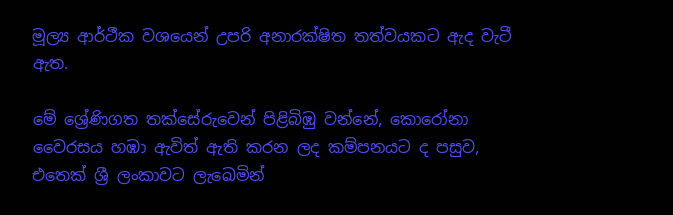මූල්‍ය ආර්ථීක වශයෙන් උපරි අනාරක්ෂිත තත්වයකට ඇද වැටී ඇත.

මේ ශ්‍රේණිගත තක්සේරුවෙන් පිළිබිඹු වන්නේ, කොරෝනා වෛරසය හඹා ඇවිත් ඇති කරන ලද කම්පනයට ද පසුව, එතෙක් ශ්‍රී ලංකාවට ලැඛෙමින්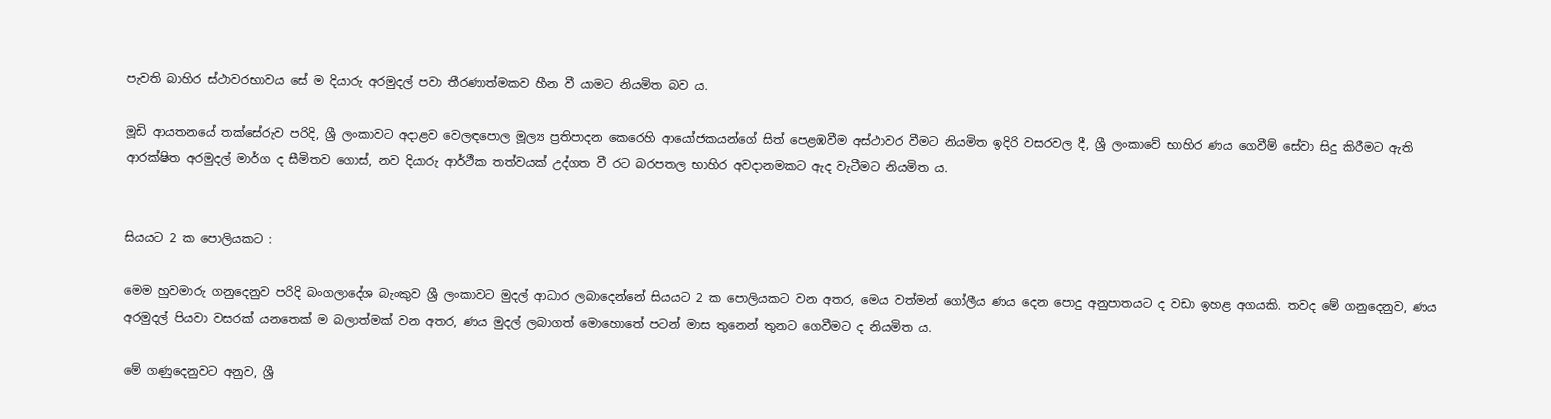පැවති බාහිර ස්ථාවරභාවය සේ ම දියාරු අරමුදල් පවා තීරණාත්මකව හීන වී යාමට නියමිත බව ය.

මූඩි ආයතනයේ තක්සේරුව පරිදි, ශ්‍රී ලංකාවට අදාළව වෙලඳපොල මූල්‍ය ප්‍රතිපාදන කෙරෙහි ආයෝජකයන්ගේ සිත් පෙළඹවීම අස්ථාවර වීමට නියමිත ඉදිරි වසරවල දී, ශ්‍රී ලංකාවේ භාහිර ණය ගෙවීම් සේවා සිදු කිරීමට ඇති ආරක්ෂිත අරමුදල් මාර්ග ද සීමිතව ගොස්, නව දියාරු ආර්ථීක තත්වයක් උද්ගත වී රට බරපතල භාහිර අවදානමකට ඇද වැටීමට නියමිත ය.


සියයට 2 ක පොලියකට :

මෙම හුවමාරු ගනුදෙනුව පරිදි බංගලාදේශ බැංකුව ශ්‍රී ලංකාවට මුදල් ආධාර ලබාදෙන්නේ සියයට 2 ක පොලියකට වන අතර, මෙය වත්මන් ගෝලීය ණය දෙන පොදු අනුපාතයට ද වඩා ඉහළ අගයකි. තවද මේ ගනුදෙනුව, ණය අරමුදල් පියවා වසරක් යනතෙක් ම බලාත්මක් වන අතර, ණය මුදල් ලබාගත් මොහොතේ පටන් මාස තුනෙන් තුනට ගෙවීමට ද නියමිත ය.

මේ ගණුදෙනුවට අනුව, ශ්‍රී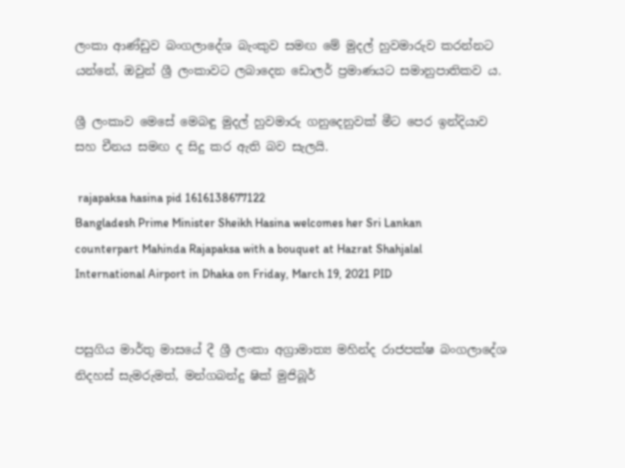ලංකා ආණ්ඩුව බංගලාදේශ බැංකුව සමඟ මේ මුදල් හුවමාරුව කරන්නට යන්නේ, ඔවුන් ශ්‍රී ලංකාවට ලබාදෙන ඩොලර් ප්‍රමාණයට සමානුපාතිකව ය.

ශ්‍රී ලංකාව මෙසේ මෙබඳු මුදල් හුවමාරු ගනුදෙනුවක් මීට පෙර ඉන්දියාව සහ චීනය සමඟ ද සිදු කර ඇති බව සැලයි.

 rajapaksa hasina pid 1616138677122
Bangladesh Prime Minister Sheikh Hasina welcomes her Sri Lankan counterpart Mahinda Rajapaksa with a bouquet at Hazrat Shahjalal International Airport in Dhaka on Friday, March 19, 2021 PID


පසුගිය මාර්තු මාසයේ දී ශ්‍රී ලංකා අග්‍රාමාත්‍ය මහින්ද රාජපක්ෂ බංගලාදේශ නිදහස් සැමරුමත්, මන්ගබන්දු ෂික් මුජිබූර්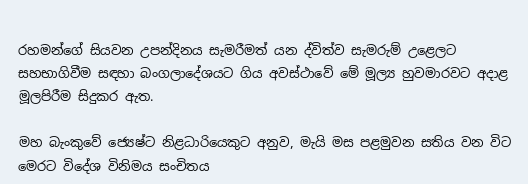රහමන්ගේ සියවන උපන්දිනය සැමරීමත් යන ද්විත්ව සැමරුම් උළෙලට සහභාගිවීම සඳහා බංගලාදේශයට ගිය අවස්ථාවේ මේ මූල්‍ය හුවමාරවට අදාළ මූලපිරීම සිදුකර ඇත.

මහ බැංකුවේ ජ්‍යෙෂ්ට නිළධාරියෙකුට අනුව, මැයි මස පළමුවන සතිය වන විට මෙරට විදේශ විනිමය සංචිතය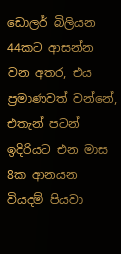ඩොලර් බිලියන 44කට ආසන්න වන අතර, එය ප්‍රමාණවත් වන්නේ, එතැන් පටන් ඉදිරියට එන මාස 8ක ආනයන වියදම් පියවා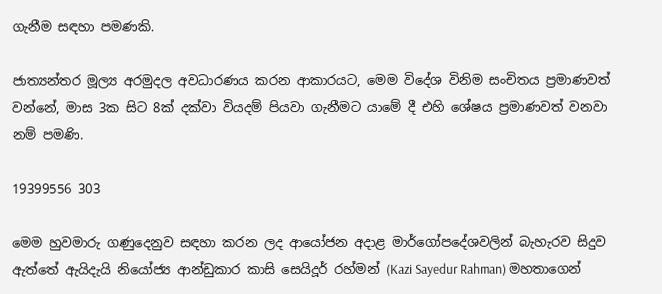ගැනීම සඳහා පමණකි.

ජාත්‍යන්තර මූල්‍ය අරමුදල අවධාරණය කරන ආකාරයට, මෙම විදේශ විනිම සංචිතය ප්‍රමාණවත් වන්නේ, මාස 3ක සිට 8ක් දක්වා වියදම් පියවා ගැනීමට යාමේ දී එහි ශේෂය ප්‍රමාණවත් වනවා නම් පමණි.

19399556 303

මෙම හුවමාරු ගණුදෙනුව සඳහා කරන ලද ආයෝජන අදාළ මාර්ගෝපදේශවලින් බැහැරව සිදුව ඇත්තේ ඇයිදැයි නියෝජ්‍ය ආන්ඩුකාර කාසි සෙයිදූර් රහ්මන් (Kazi Sayedur Rahman) මහතාගෙන්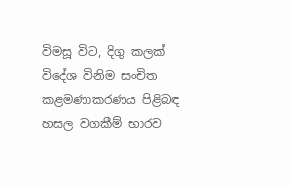විමසූ විට, දිගු කලක් විදේශ විනිම සංචිත කළමණාකරණය පිළිබඳ හසල වගකීම් භාරව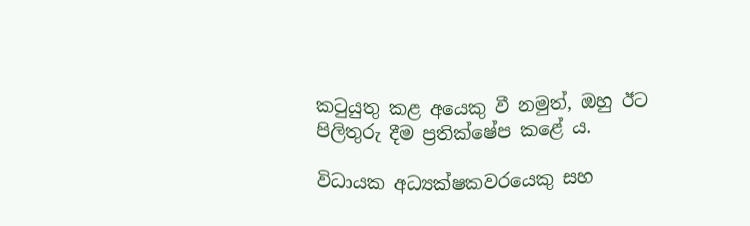කටුයුතු කළ අයෙකු වී නමුත්, ඔහු ඊට පිලිතුරු දීම ප්‍රතික්ෂේප කළේ ය.

විධායක අධ්‍යක්ෂකවරයෙකු සහ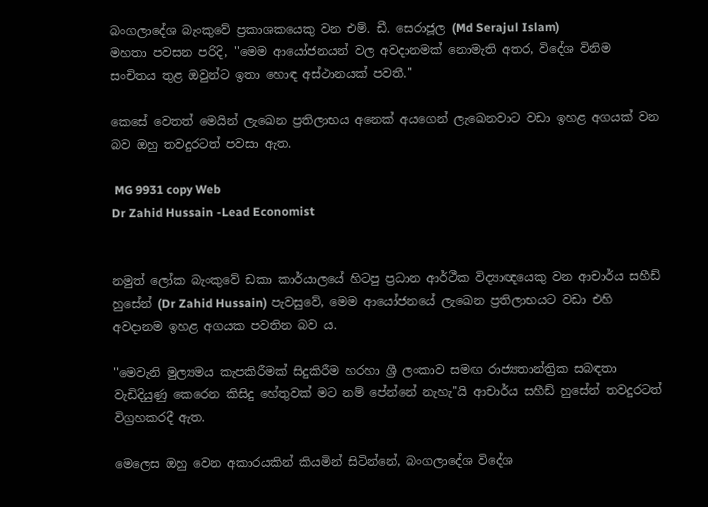බංගලාදේශ බැංකුවේ ප්‍රකාශකයෙකු වන එම්. ඩී. සෙරාජූල (Md Serajul Islam)
මහතා පවසන පරිදි, ''මෙම ආයෝජනයන් වල අවදානමක් නොමැති අතර, විදේශ විනිම සංචිතය තුළ ඔවුන්ට ඉතා හොඳ අස්ථානයක් පවතී.''

කෙසේ වෙතත් මෙයින් ලැඛෙන ප්‍රතිලාභය අනෙක් අයගෙන් ලැඛෙනවාට වඩා ඉහළ අගයක් වන බව ඔහු තවදුරටත් පවසා ඇත.

 MG 9931 copy Web
Dr Zahid Hussain -Lead Economist


නමුත් ලෝක බැංකුවේ ඩකා කාර්යාලයේ හිටපු ප්‍රධාන ආර්ථීක විද්‍යාඥයෙකු වන ආචාර්ය සහීඩ් හුසේන් (Dr Zahid Hussain) පැවසුවේ, මෙම ආයෝජනයේ ලැඛෙන ප්‍රතිලාභයට වඩා එහි අවදානම ඉහළ අගයක පවතින බව ය.

''මෙවැනි මුල්‍යමය කැපකිරීමක් සිදුකිරීම හරහා ශ්‍රී ලංකාව සමඟ රාජ්‍යතාන්ත්‍රික සබඳතා වැඩිදියුණු කෙරෙන කිසිදු හේතුවක් මට නම් පේන්නේ නැහැ''යි ආචාර්ය සහීඩ් හුසේන් තවදුරටත් විග්‍රහකරදී ඇත.

මෙලෙස ඔහු වෙන අකාරයකින් කියමින් සිටින්නේ, බංගලාදේශ විදේශ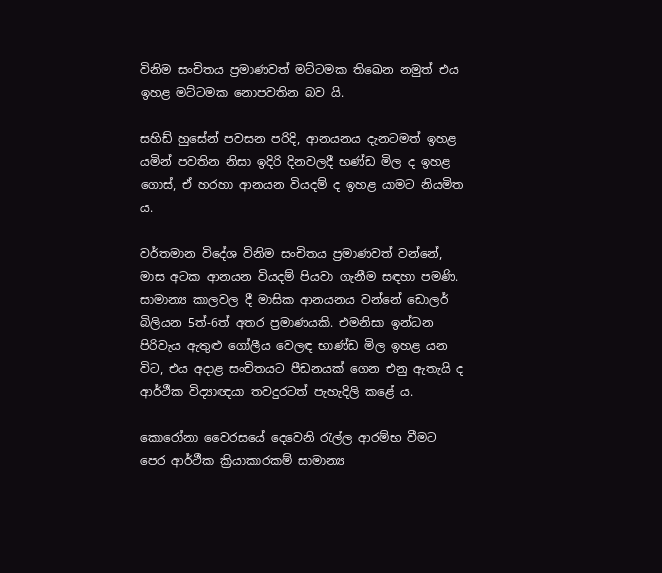විනිම සංචිතය ප්‍රමාණවත් මට්ටමක තිඛෙන නමුත් එය ඉහළ මට්ටමක නොපවතින බව යි.

සහිඩ් හුසේන් පවසන පරිදි, ආනයනය දැනටමත් ඉහළ යමින් පවතින නිසා ඉදිරි දිනවලදී භණ්ඩ මිල ද ඉහළ ගොස්, ඒ හරහා ආනයන වියදම් ද ඉහළ යාමට නියමිත ය.

වර්තමාන විදේශ විනිම සංචිතය ප්‍රමාණවත් වන්නේ, මාස අටක ආනයන වියදම් පියවා ගැනීම සඳහා පමණි. සාමාන්‍ය කාලවල දී මාසික ආනයනය වන්නේ ඩොලර් බිලියන 5ත්-6ත් අතර ප්‍රමාණයකි. එමනිසා ඉන්ධන පිරිවැය ඇතුළු ගෝලීය වෙලඳ භාණ්ඩ මිල ඉහළ යන විට, එය අදාළ සංචිතයට පීඩනයක් ගෙන එනු ඇතැයි ද ආර්ථීක විද්‍යාඥයා තවදුරටත් පැහැදිලි කළේ ය.

කොරෝනා වෛරසයේ දෙවෙනි රැල්ල ආරම්භ වීමට පෙර ආර්ථීක ක්‍රියාකාරකම් සාමාන්‍ය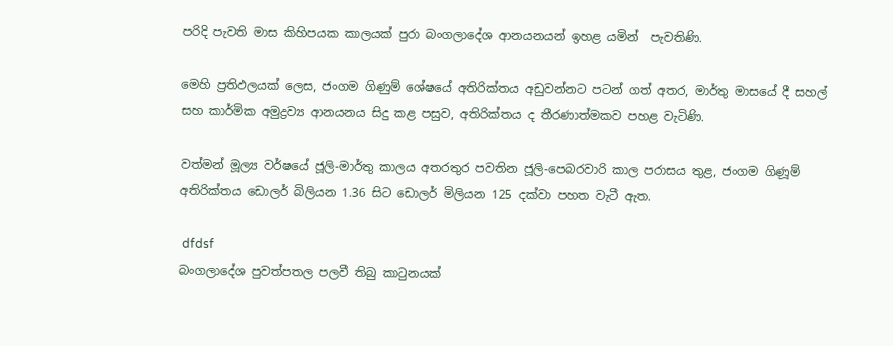පරිදි පැවති මාස කිහිපයක කාලයක් පුරා බංගලාදේශ ආනයනයන් ඉහළ යමින්  පැවතිණි.

මෙහි ප්‍රතිඵලයක් ලෙස, ජංගම ගිණුම් ශේෂයේ අතිරික්තය අඩුවන්නට පටන් ගත් අතර, මාර්තු මාසයේ දී සහල් සහ කාර්මික අමුද්‍රව්‍ය ආනයනය සිදු කළ පසුව, අතිරික්තය ද තීරණාත්මකව පහළ වැටිණි.

වත්මන් මූල්‍ය වර්ෂයේ ජූලි-මාර්තු කාලය අතරතුර පවතින ජූලි-පෙබරවාරි කාල පරාසය තුළ, ජංගම ගිණූම් අතිරික්තය ඩොලර් බිලියන 1.36 සිට ඩොලර් මිලියන 125 දක්වා පහත වැටී ඇත.

 dfdsf
බංගලාදේශ පුවත්පතල පලවී තිබු කාටුනයක්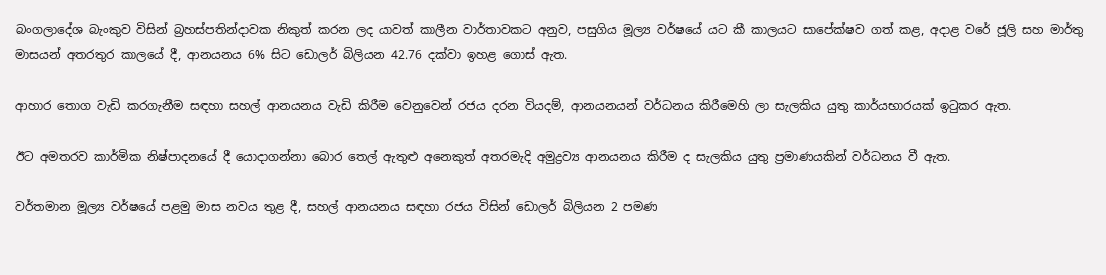බංගලාදේශ බැංකුව විසින් බ්‍රහස්පතින්දාවක නිකුත් කරන ලද යාවත් කාලීන වාර්තාවකට අනුව, පසුගිය මූල්‍ය වර්ෂයේ යට කී කාලයට සාපේක්ෂව ගත් කළ, අදාළ වරේ ජූලි සහ මාර්තු මාසයන් අතරතුර කාලයේ දී, ආනයනය 6% සිට ඩොලර් බිලියන 42.76 දක්වා ඉහළ ගොස් ඇත.

ආහාර තොග වැඩි කරගැනීම සඳහා සහල් ආනයනය වැඩි කිරීම වෙනුවෙන් රජය දරන වියදම්, ආනයනයන් වර්ධනය කිරීමෙහි ලා සැලකිය යුතු කාර්යභාරයක් ඉටුකර ඇත.

ඊට අමතරව කාර්මික නිෂ්පාදනයේ දී යොදාගන්නා බොර තෙල් ඇතුළු අනෙකුත් අතරමැදි අමුද්‍රව්‍ය ආනයනය කිරීම ද සැලකිය යුතු ප්‍රමාණයකින් වර්ධනය වී ඇත.

වර්තමාන මූල්‍ය වර්ෂයේ පළමු මාස නවය තුළ දී, සහල් ආනයනය සඳහා රජය විසින් ඩොලර් බිලියන 2 පමණ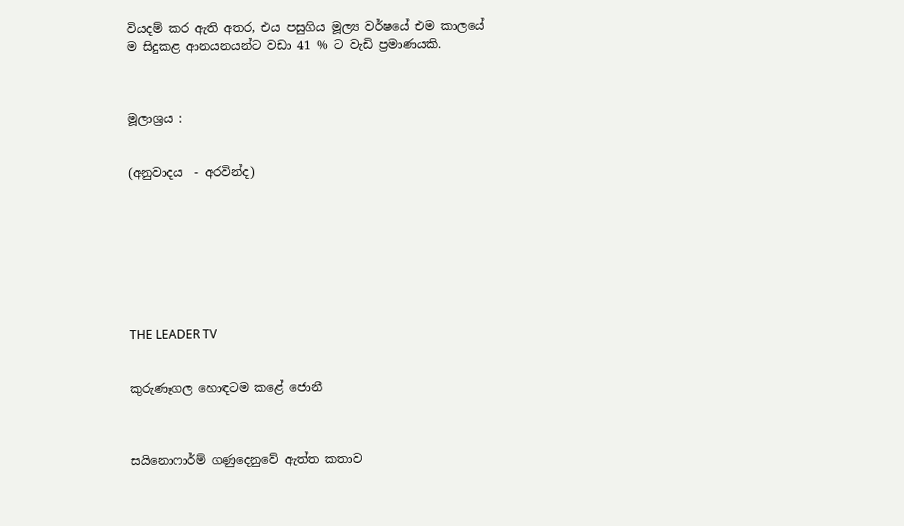වියදම් කර ඇති අතර, එය පසුගිය මූල්‍ය වර්ෂයේ එම කාලයේ ම සිදුකළ ආනයනයන්ට වඩා 41 % ට වැඩි ප්‍රමාණයකි.



මූලාශ්‍රය :


(අනුවාදය  - අරවින්ද)








THE LEADER TV


කුරුණෑගල හොඳටම කළේ ජොනී



සයිනොෆාර්ම් ගණුදෙනුවේ ඇත්ත කතාව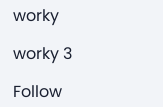worky

worky 3

Follow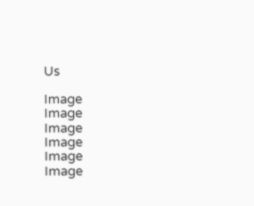Us

Image
Image
Image
Image
Image
Image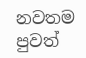නවතම පුවත්